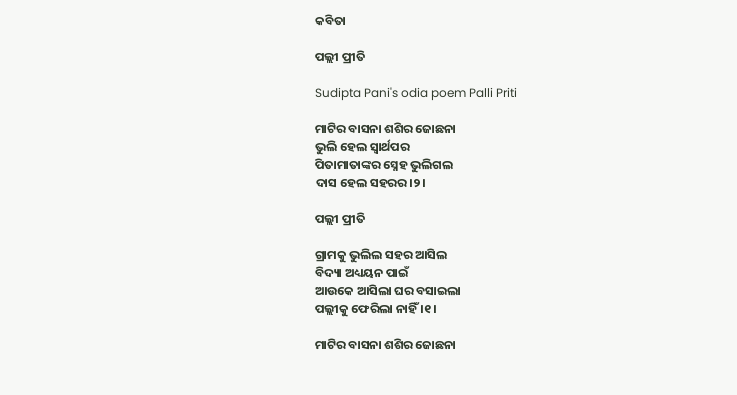କବିତା

ପଲ୍ଲୀ ପ୍ରୀତି

Sudipta Pani's odia poem Palli Priti

ମାଟିର ବାସନା ଶଶିର ଜୋଛନା
ଭୁଲି ହେଲ ସ୍ୱାର୍ଥପର
ପିତାମାତାଙ୍କର ସ୍ନେହ ଭୁଲିଗଲ
ଦାସ ହେଲ ସହରର।୨।

ପଲ୍ଲୀ ପ୍ରୀତି

ଗ୍ରାମକୁ ଭୁଲିଲ ସହର ଆସିଲ
ବିଦ୍ୟା ଅଧ୍ୟୟନ ପାଇଁ
ଆଉକେ ଆସିଲା ଘର ବସାଇଲା
ପଲ୍ଲୀକୁ ଫେରିଲା ନାହିଁ ।୧।

ମାଟିର ବାସନା ଶଶିର ଜୋଛନା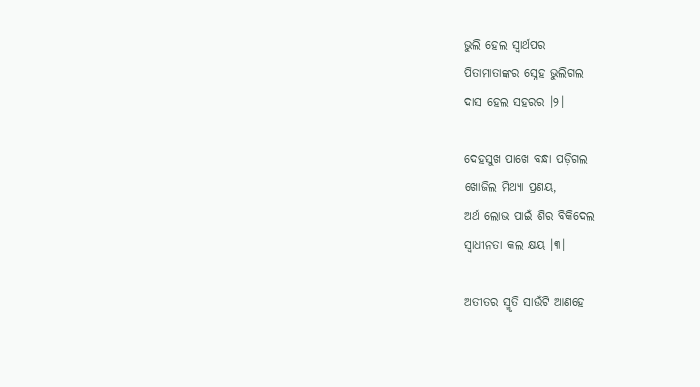ଭୁଲି ହେଲ ସ୍ୱାର୍ଥପର
ପିତାମାତାଙ୍କର ସ୍ନେହ ଭୁଲିଗଲ
ଦାସ ହେଲ ସହରର ।୨।

ଦେହସୁଖ ପାଖେ ବନ୍ଧା ପଡ଼ିଗଲ
ଖୋଜିଲ ମିଥ୍ୟା ପ୍ରଣୟ,
ଅର୍ଥ ଲୋଭ ପାଇଁ ଶିର ବିକିଦେଲ
ସ୍ଵାଧୀନତା କଲ କ୍ଷୟ ।୩।

ଅତୀତର ସ୍ମୃତି ସାଉଁଟି ଆଣହେ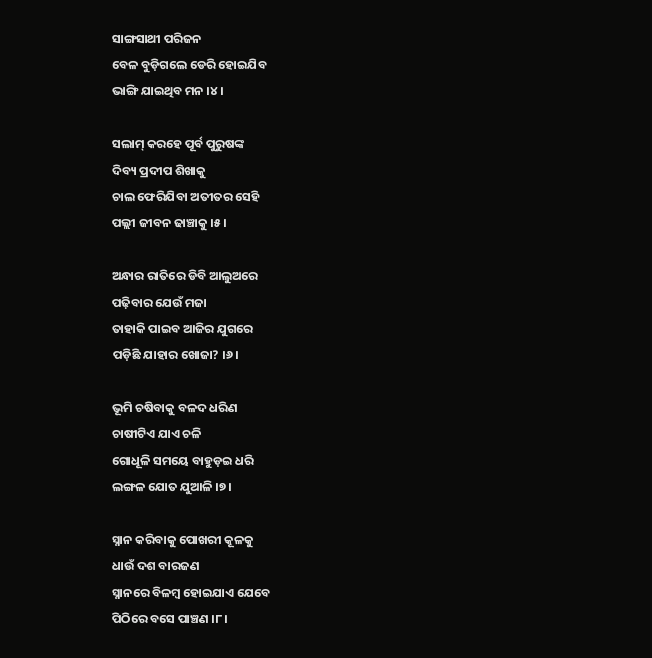ସାଙ୍ଗସାଥୀ ପରିଜନ
ବେଳ ବୁଡ଼ିଗଲେ ଡେରି ହୋଇଯିବ
ଭାଙ୍ଗି ଯାଇଥିବ ମନ ।୪।

ସଲାମ୍ କରହେ ପୂର୍ବ ପୁରୁଷଙ୍କ
ଦିବ୍ୟ ପ୍ରଦୀପ ଶିଖାକୁ
ଚାଲ ଫେରିଯିବା ଅତୀତର ସେହି
ପଲ୍ଲୀ ଜୀବନ ଢାଞ୍ଚାକୁ ।୫।

ଅନ୍ଧାର ରାତିରେ ଡିବି ଆଲୁଅରେ
ପଢ଼ିବାର ଯେଉଁ ମଜା
ତାହାକି ପାଇବ ଆଜିର ଯୁଗରେ
ପଡ଼ିଛି ଯାହାର ଖୋଜା? ।୬।

ଭୂମି ଚଷିବାକୁ ବଳଦ ଧରିଣ
ଚାଷୀଟିଏ ଯାଏ ଚଳି
ଗୋଧୂଳି ସମୟେ ବାହୁଡ଼ଇ ଧରି
ଲଙ୍ଗଳ ଯୋତ ଯୁଆଳି ।୭।

ସ୍ନାନ କରିବାକୁ ପୋଖରୀ କୂଳକୁ
ଧାଉଁ ଦଶ ବାରଜଣ
ସ୍ନାନରେ ବିଳମ୍ବ ହୋଇଯାଏ ଯେବେ
ପିଠିରେ ବସେ ପାଞ୍ଚଣ ।୮।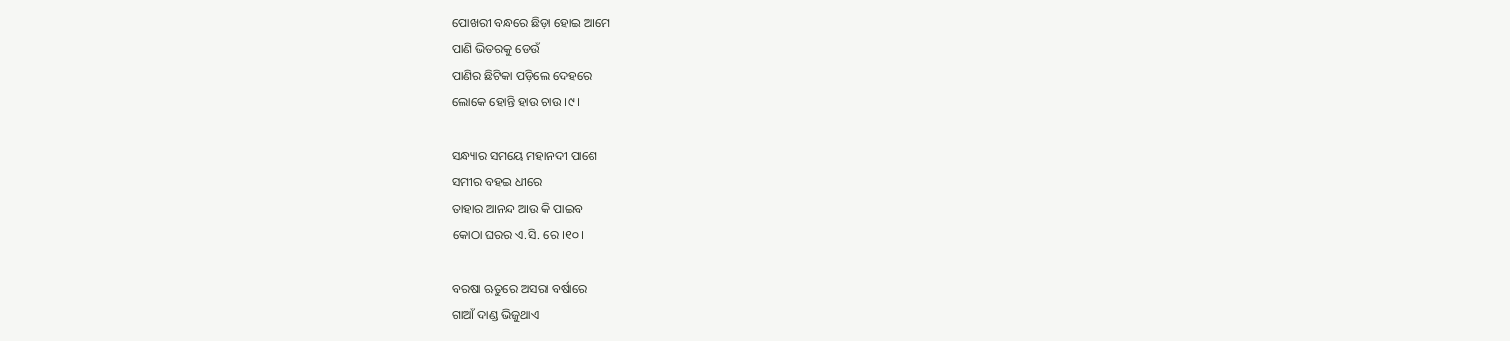ପୋଖରୀ ବନ୍ଧରେ ଛିଡ଼ା ହୋଇ ଆମେ
ପାଣି ଭିତରକୁ ଡେଉଁ
ପାଣିର ଛିଟିକା ପଡ଼ିଲେ ଦେହରେ
ଲୋକେ ହୋନ୍ତି ହାଉ ଚାଉ ।୯।

ସନ୍ଧ୍ୟାର ସମୟେ ମହାନଦୀ ପାଶେ
ସମୀର ବହଇ ଧୀରେ
ତାହାର ଆନନ୍ଦ ଆଉ କି ପାଇବ
କୋଠା ଘରର ଏ.ସି. ରେ ।୧୦।

ବରଷା ଋତୁରେ ଅସରା ବର୍ଷାରେ
ଗାଆଁ ଦାଣ୍ଡ ଭିଜୁଥାଏ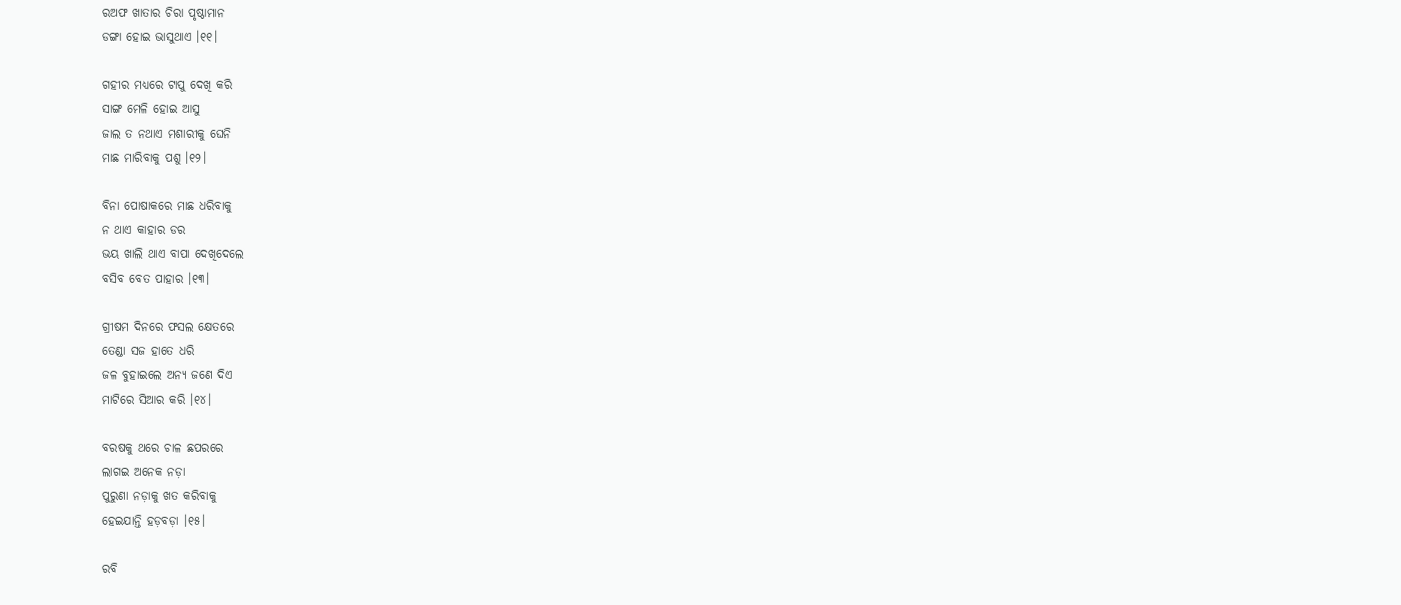ରଅଫ ଖାତାର ଚିରା ପୃଷ୍ଠାମାନ
ଡଙ୍ଗା ହୋଇ ଭାସୁଥାଏ ।୧୧।

ଗହୀର ମଧ୍ୟରେ ଟାପୁ ଦେଖି କରି
ସାଙ୍ଗ ମେଳି ହୋଇ ଆସୁ
ଜାଲ ତ ନଥାଏ ମଶାରୀକୁ ଘେନି
ମାଛ ମାରିବାକୁ ପଶୁ ।୧୨।

ବିନା ପୋଷାକରେ ମାଛ ଧରିବାକୁ
ନ ଥାଏ କାହାର ଡର
ଭୟ ଖାଲି ଥାଏ ବାପା ଦେଖିଦେଲେ
ବସିବ ବେତ ପାହାର ।୧୩।

ଗ୍ରୀଷମ ଦିନରେ ଫସଲ କ୍ଷେତରେ
ତେଣ୍ଡା ସଜ ହାତେ ଧରି
ଜଳ ବୁହାଇଲେ ଅନ୍ୟ ଜଣେ ଦିଏ
ମାଟିରେ ସିଆର କରି ।୧୪।

ବରଷକୁ ଥରେ ଚାଳ ଛପରରେ
ଲାଗଇ ଅନେକ ନଡ଼ା
ପୁରୁଣା ନଡ଼ାକୁ ଖତ କରିବାକୁ
ହେଇଯାନ୍ତି ହଡ଼ବଡ଼ା ।୧୫।

ରବି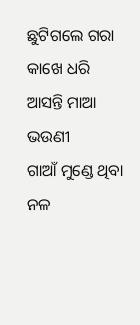ଛୁଟିଗଲେ ଗରା କାଖେ ଧରି
ଆସନ୍ତି ମାଆ ଭଉଣୀ
ଗାଆଁ ମୁଣ୍ଡେ ଥିବା ନଳ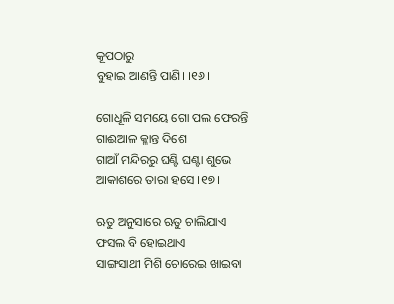କୂପଠାରୁ
ବୁହାଇ ଆଣନ୍ତି ପାଣି। ।୧୬।

ଗୋଧୂଳି ସମୟେ ଗୋ ପଲ ଫେରନ୍ତି
ଗାଈଆଳ କ୍ଳାନ୍ତ ଦିଶେ
ଗାଆଁ ମନ୍ଦିରରୁ ଘଣ୍ଟି ଘଣ୍ଟା ଶୁଭେ
ଆକାଶରେ ତାରା ହସେ ।୧୭।

ଋତୁ ଅନୁସାରେ ଋତୁ ଚାଲିଯାଏ
ଫସଲ ବି ହୋଇଥାଏ
ସାଙ୍ଗସାଥୀ ମିଶି ଚୋରେଇ ଖାଇବା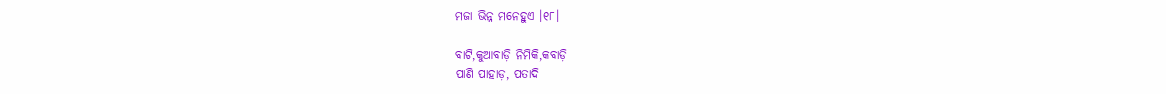ମଜା ଭିନ୍ନ ମନେହୁଏ ।୧୮।

ବାଟି,କୁଆବାଡ଼ି ନିମିକି,କବାଡ଼ି
ପାଣି ପାହାଡ଼, ପତାଦି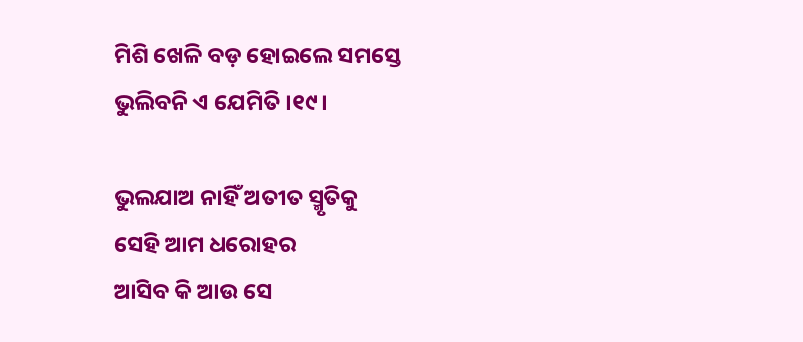ମିଶି ଖେଳି ବଡ଼ ହୋଇଲେ ସମସ୍ତେ
ଭୁଲିବନି ଏ ଯେମିତି ।୧୯।

ଭୁଲଯାଅ ନାହିଁ ଅତୀତ ସ୍ମୃତିକୁ
ସେହି ଆମ ଧରୋହର
ଆସିବ କି ଆଉ ସେ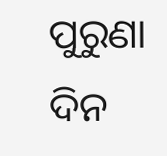ପୁରୁଣା ଦିନ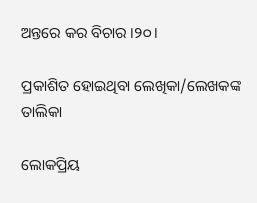ଅନ୍ତରେ କର ବିଚାର ।୨୦।

ପ୍ରକାଶିତ ହୋଇଥିବା ଲେଖିକା/ଲେଖକଙ୍କ ତାଲିକା

ଲୋକପ୍ରିୟ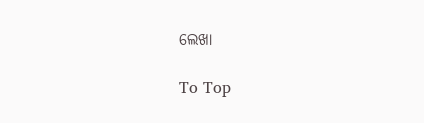ଲେଖା

To Top